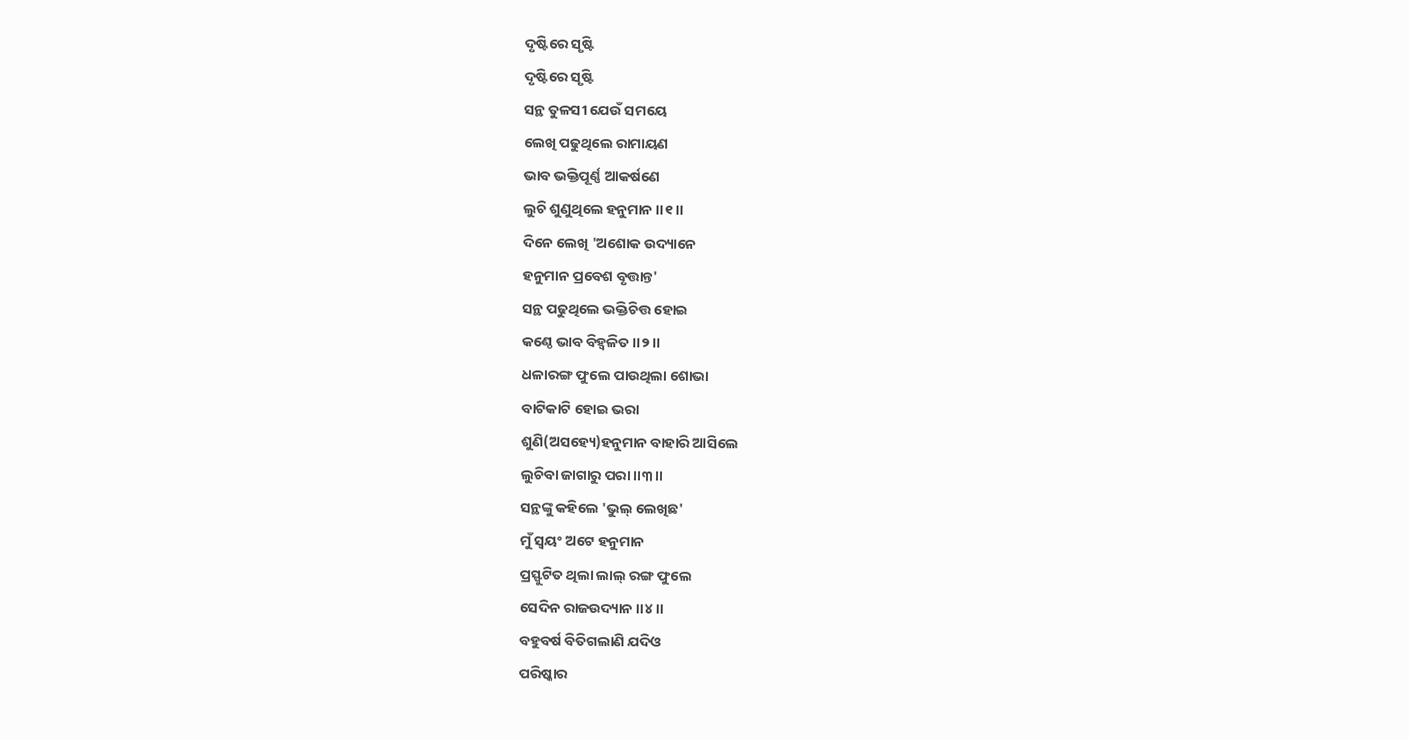ଦୃଷ୍ଟିରେ ସୃଷ୍ଟି
ଦୃଷ୍ଟିରେ ସୃଷ୍ଟି
ସନ୍ଥ ତୁଳସୀ ଯେଉଁ ସମୟେ
ଲେଖି ପଢୁଥିଲେ ରାମାୟଣ
ଭାବ ଭକ୍ତିପୂର୍ଣ୍ଣ ଆକର୍ଷଣେ
ଲୁଚି ଶୁଣୁଥିଲେ ହନୁମାନ ।।୧।।
ଦିନେ ଲେଖି 'ଅଶୋକ ଉଦ୍ୟାନେ
ହନୁମାନ ପ୍ରବେଶ ବୃତ୍ତାନ୍ତ'
ସନ୍ଥ ପଢୁଥିଲେ ଭକ୍ତିଚିତ୍ତ ହୋଇ
କଣ୍ଠେ ଭାବ ବିହ୍ୱଳିତ ।।୨।।
ଧଳାରଙ୍ଗ ଫୁଲେ ପାଉଥିଲା ଶୋଭା
ବାଟିକାଟି ହୋଇ ଭରା
ଶୁଣି(ଅସହ୍ୟେ)ହନୁମାନ ବାହାରି ଆସିଲେ
ଲୁଚିବା ଜାଗାରୁ ପରା ।।୩।।
ସନ୍ଥଙ୍କୁ କହିଲେ 'ଭୁଲ୍ ଲେଖିଛ'
ମୁଁ ସ୍ୱୟଂ ଅଟେ ହନୁମାନ
ପ୍ରସ୍ଫୁଟିତ ଥିଲା ଲାଲ୍ ରଙ୍ଗ ଫୁଲେ
ସେଦିନ ରାଜଉଦ୍ୟାନ ।।୪।।
ବହୁବର୍ଷ ବିତିଗଲାଣି ଯଦିଓ
ପରିଷ୍କାର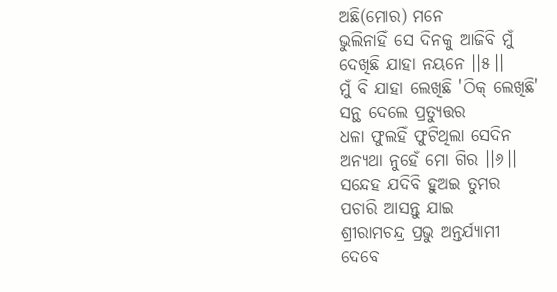ଅଛି(ମୋର) ମନେ
ଭୁଲିନାହିଁ ସେ ଦିନକୁ ଆଜିବି ମୁଁ
ଦେଖିଛି ଯାହା ନୟନେ ।।୫।।
ମୁଁ ବି ଯାହା ଲେଖିଛି 'ଠିକ୍ ଲେଖିଛି'
ସନ୍ଥ ଦେଲେ ପ୍ରତ୍ୟୁତ୍ତର
ଧଳା ଫୁଲହିଁ ଫୁଟିଥିଲା ସେଦିନ
ଅନ୍ୟଥା ନୁହେଁ ମୋ ଗିର ।।୬।।
ସନ୍ଦେହ ଯଦିବି ହୁଅଇ ତୁମର
ପଚାରି ଆସନ୍ତୁ ଯାଇ
ଶ୍ରୀରାମଚନ୍ଦ୍ର ପ୍ରଭୁ ଅନ୍ତର୍ଯ୍ୟାମୀ
ଦେବେ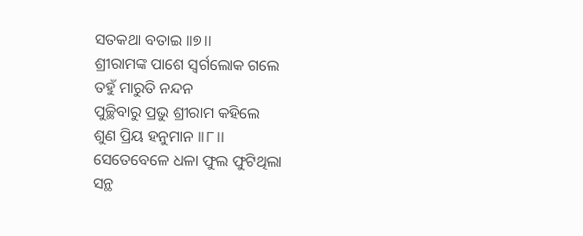ସତକଥା ବତାଇ ।।୭।।
ଶ୍ରୀରାମଙ୍କ ପାଶେ ସ୍ୱର୍ଗଲୋକ ଗଲେ
ତହୁଁ ମାରୁତି ନନ୍ଦନ
ପୁଚ୍ଛିବାରୁ ପ୍ରଭୁ ଶ୍ରୀରାମ କହିଲେ
ଶୁଣ ପ୍ରିୟ ହନୁମାନ ।।୮।।
ସେତେବେଳେ ଧଳା ଫୁଲ ଫୁଟିଥିଲା
ସନ୍ଥ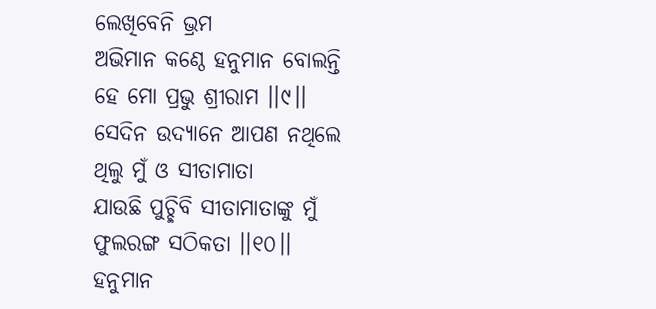ଲେଖିବେନି ଭ୍ରମ
ଅଭିମାନ କଣ୍ଠେ ହନୁମାନ ବୋଲନ୍ତି
ହେ ମୋ ପ୍ରଭୁ ଶ୍ରୀରାମ ।।୯।।
ସେଦିନ ଉଦ୍ୟାନେ ଆପଣ ନଥିଲେ
ଥିଲୁ ମୁଁ ଓ ସୀତାମାତା
ଯାଉଛି ପୁଚ୍ଛିବି ସୀତାମାତାଙ୍କୁ ମୁଁ
ଫୁଲରଙ୍ଗ ସଠିକତା ।।୧୦।।
ହନୁମାନ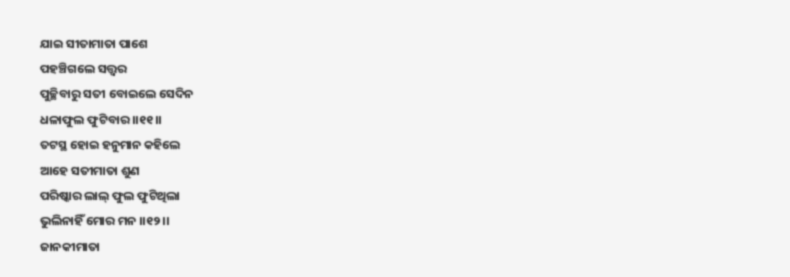ଯାଇ ସୀତାମାତା ପାଶେ
ପହଞ୍ଚିଗଲେ ସତ୍ତ୍ବର
ପୁଚ୍ଛିବାରୁ ସତୀ ବୋଇଲେ ସେଦିନ
ଧଳାଫୁଲ ଫୁଟିବାର ।।୧୧।।
ତଟସ୍ଥ ହୋଇ ହନୁମାନ କହିଲେ
ଆହେ ସତୀମାତା ଶୁଣ
ପରିଷ୍କାର ଲାଲ୍ ଫୁଲ ଫୁଟିଥିଲା
ଭୁଲିନାହିଁ ମୋର ମନ ।।୧୨।।
ଜାନକୀମାତା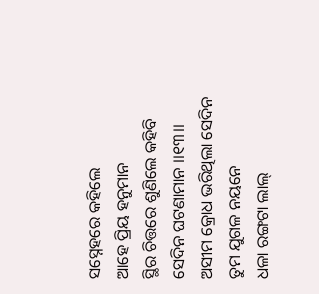ସସ୍ନେହରେ କହିଲେ
ଆହେ ପ୍ରିୟ ହନୁମାନ
ସ୍ଥିର ଚିତ୍ତରେ ଶୁଣିଲେ କହିବି
ସେଦିନ ଘଟଣାମାନ ।।୧୩।।
ଅସୀମ କ୍ରୋଧ ଭରିଥିଲା ସେଦିନ
ତୁମ ଯୁଗଳ ନୟନେ
ଧଳା ରଙ୍ଗଟା ଲାଲ୍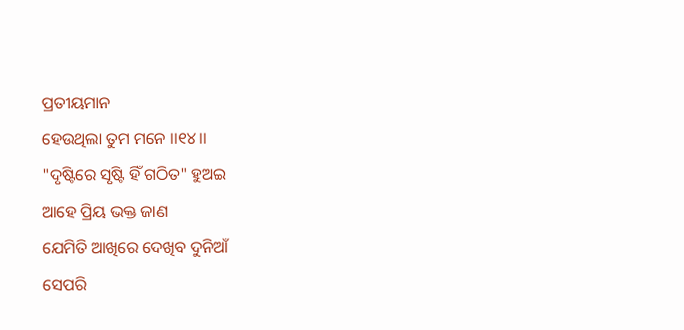ପ୍ରତୀୟମାନ
ହେଉଥିଲା ତୁମ ମନେ ।।୧୪।।
"ଦୃଷ୍ଟିରେ ସୃଷ୍ଟି ହିଁ ଗଠିତ" ହୁଅଇ
ଆହେ ପ୍ରିୟ ଭକ୍ତ ଜାଣ
ଯେମିତି ଆଖିରେ ଦେଖିବ ଦୁନିଆଁ
ସେପରି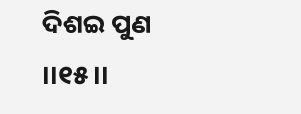ଦିଶଇ ପୁଣ ।।୧୫।।